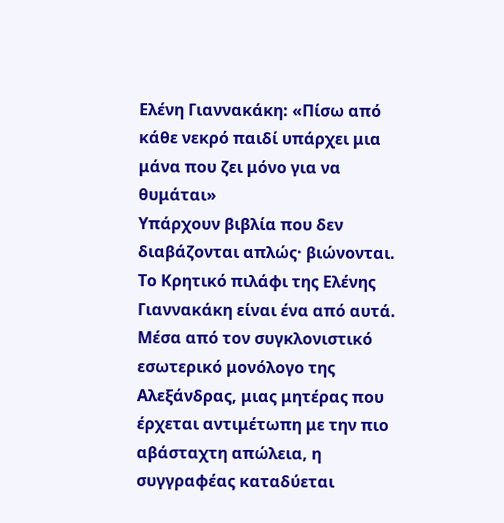Ελένη Γιαννακάκη: «Πίσω από κάθε νεκρό παιδί υπάρχει μια μάνα που ζει μόνο για να θυμάται»
Υπάρχουν βιβλία που δεν διαβάζονται απλώς· βιώνονται. Το Κρητικό πιλάφι της Ελένης Γιαννακάκη είναι ένα από αυτά. Μέσα από τον συγκλονιστικό εσωτερικό μονόλογο της Αλεξάνδρας, μιας μητέρας που έρχεται αντιμέτωπη με την πιο αβάσταχτη απώλεια, η συγγραφέας καταδύεται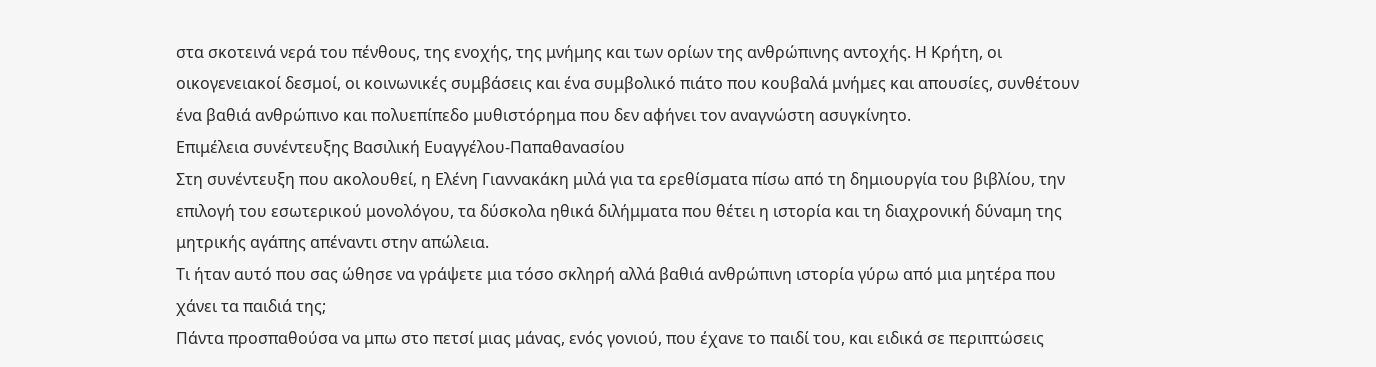στα σκοτεινά νερά του πένθους, της ενοχής, της μνήμης και των ορίων της ανθρώπινης αντοχής. Η Κρήτη, οι οικογενειακοί δεσμοί, οι κοινωνικές συμβάσεις και ένα συμβολικό πιάτο που κουβαλά μνήμες και απουσίες, συνθέτουν ένα βαθιά ανθρώπινο και πολυεπίπεδο μυθιστόρημα που δεν αφήνει τον αναγνώστη ασυγκίνητο.
Επιμέλεια συνέντευξης Βασιλική Ευαγγέλου-Παπαθανασίου
Στη συνέντευξη που ακολουθεί, η Ελένη Γιαννακάκη μιλά για τα ερεθίσματα πίσω από τη δημιουργία του βιβλίου, την επιλογή του εσωτερικού μονολόγου, τα δύσκολα ηθικά διλήμματα που θέτει η ιστορία και τη διαχρονική δύναμη της μητρικής αγάπης απέναντι στην απώλεια.
Τι ήταν αυτό που σας ώθησε να γράψετε μια τόσο σκληρή αλλά βαθιά ανθρώπινη ιστορία γύρω από μια μητέρα που χάνει τα παιδιά της;
Πάντα προσπαθούσα να μπω στο πετσί μιας μάνας, ενός γονιού, που έχανε το παιδί του, και ειδικά σε περιπτώσεις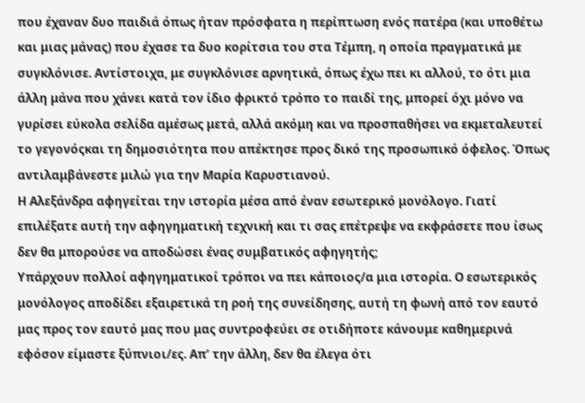που έχαναν δυο παιδιά όπως ήταν πρόσφατα η περίπτωση ενός πατέρα (και υποθέτω και μιας μάνας) που έχασε τα δυο κορίτσια του στα Τέμπη, η οποία πραγματικά με συγκλόνισε. Αντίστοιχα, με συγκλόνισε αρνητικά, όπως έχω πει κι αλλού, το ότι μια άλλη μάνα που χάνει κατά τον ίδιο φρικτό τρόπο το παιδί της, μπορεί όχι μόνο να γυρίσει εύκολα σελίδα αμέσως μετά, αλλά ακόμη και να προσπαθήσει να εκμεταλευτεί το γεγονόςκαι τη δημοσιότητα που απέκτησε προς δικό της προσωπικό όφελος. Όπως αντιλαμβάνεστε μιλώ για την Μαρία Καρυστιανού.
Η Αλεξάνδρα αφηγείται την ιστορία μέσα από έναν εσωτερικό μονόλογο. Γιατί επιλέξατε αυτή την αφηγηματική τεχνική και τι σας επέτρεψε να εκφράσετε που ίσως δεν θα μπορούσε να αποδώσει ένας συμβατικός αφηγητής;
Υπάρχουν πολλοί αφηγηματικοί τρόποι να πει κάποιος/α μια ιστορία. Ο εσωτερικός μονόλογος αποδίδει εξαιρετικά τη ροή της συνείδησης, αυτή τη φωνή από τον εαυτό μας προς τον εαυτό μας που μας συντροφεύει σε οτιδήποτε κάνουμε καθημερινά εφόσον είμαστε ξύπνιοι/ες. Απ’ την άλλη, δεν θα έλεγα ότι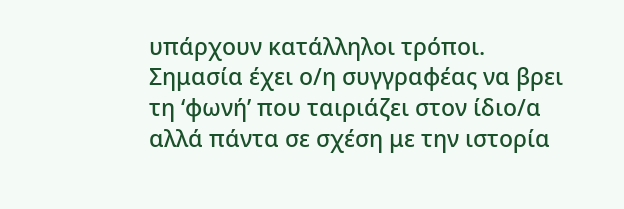υπάρχουν κατάλληλοι τρόποι. Σημασία έχει ο/η συγγραφέας να βρει τη ‘φωνή’ που ταιριάζει στον ίδιο/α αλλά πάντα σε σχέση με την ιστορία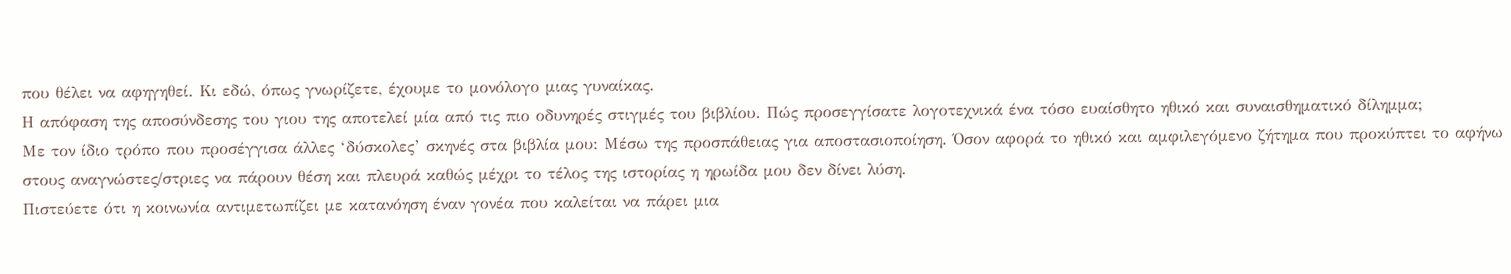που θέλει να αφηγηθεί. Κι εδώ, όπως γνωρίζετε, έχουμε το μονόλογο μιας γυναίκας.
Η απόφαση της αποσύνδεσης του γιου της αποτελεί μία από τις πιο οδυνηρές στιγμές του βιβλίου. Πώς προσεγγίσατε λογοτεχνικά ένα τόσο ευαίσθητο ηθικό και συναισθηματικό δίλημμα;
Με τον ίδιο τρόπο που προσέγγισα άλλες ‘δύσκολες’ σκηνές στα βιβλία μου: Μέσω της προσπάθειας για αποστασιοποίηση. Όσον αφορά το ηθικό και αμφιλεγόμενο ζήτημα που προκύπτει το αφήνω στους αναγνώστες/στριες να πάρουν θέση και πλευρά καθώς μέχρι το τέλος της ιστορίας η ηρωίδα μου δεν δίνει λύση.
Πιστεύετε ότι η κοινωνία αντιμετωπίζει με κατανόηση έναν γονέα που καλείται να πάρει μια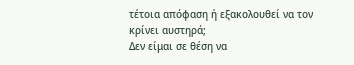τέτοια απόφαση ή εξακολουθεί να τον κρίνει αυστηρά;
Δεν είμαι σε θέση να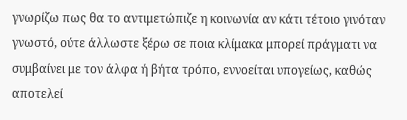γνωρίζω πως θα το αντιμετώπιζε η κοινωνία αν κάτι τέτοιο γινόταν γνωστό, ούτε άλλωστε ξέρω σε ποια κλίμακα μπορεί πράγματι να συμβαίνει με τον άλφα ή βήτα τρόπο, εννοείται υπογείως, καθώς αποτελεί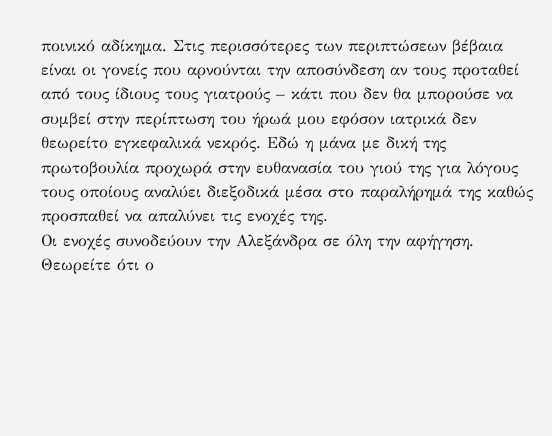ποινικό αδίκημα. Στις περισσότερες των περιπτώσεων βέβαια είναι οι γονείς που αρνούνται την αποσύνδεση αν τους προταθεί από τους ίδιους τους γιατρούς – κάτι που δεν θα μπορούσε να συμβεί στην περίπτωση του ήρωά μου εφόσον ιατρικά δεν θεωρείτο εγκεφαλικά νεκρός. Εδώ η μάνα με δική της πρωτοβουλία προχωρά στην ευθανασία του γιού της για λόγους τους οποίους αναλύει διεξοδικά μέσα στο παραλήρημά της καθώς προσπαθεί να απαλύνει τις ενοχές της.
Οι ενοχές συνοδεύουν την Αλεξάνδρα σε όλη την αφήγηση. Θεωρείτε ότι ο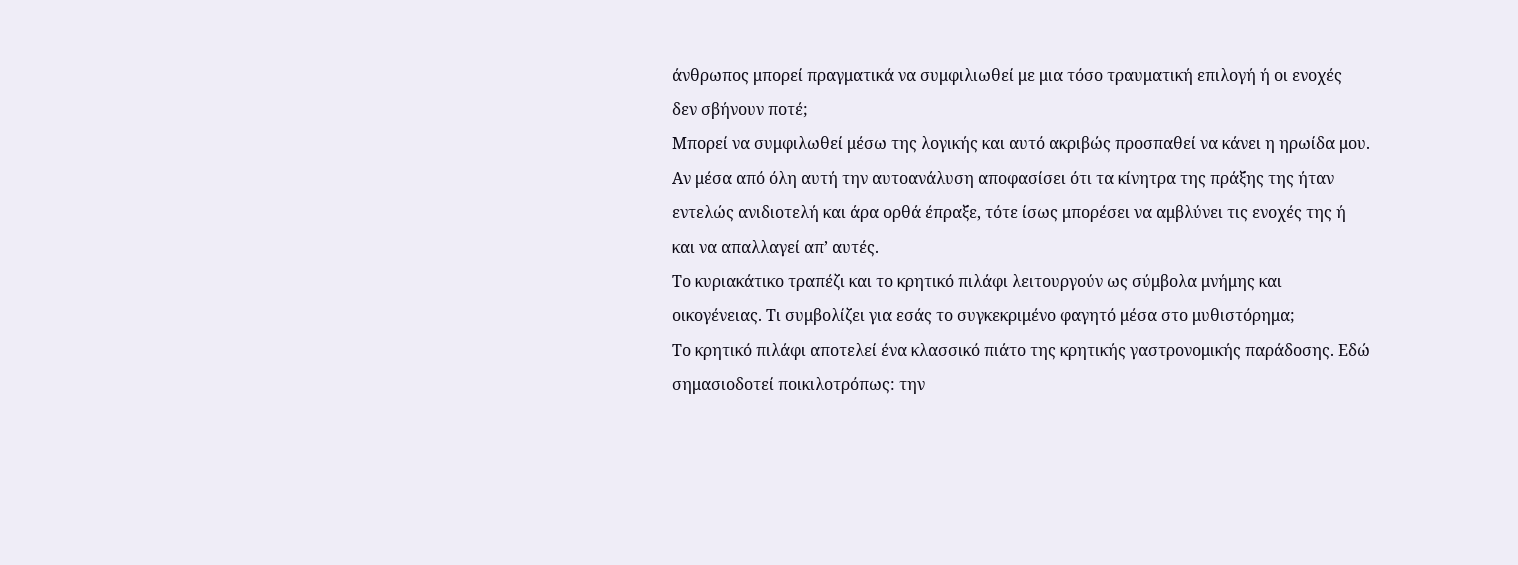άνθρωπος μπορεί πραγματικά να συμφιλιωθεί με μια τόσο τραυματική επιλογή ή οι ενοχές δεν σβήνουν ποτέ;
Μπορεί να συμφιλωθεί μέσω της λογικής και αυτό ακριβώς προσπαθεί να κάνει η ηρωίδα μου. Αν μέσα από όλη αυτή την αυτοανάλυση αποφασίσει ότι τα κίνητρα της πράξης της ήταν εντελώς ανιδιοτελή και άρα ορθά έπραξε, τότε ίσως μπορέσει να αμβλύνει τις ενοχές της ή και να απαλλαγεί απ’ αυτές.
Το κυριακάτικο τραπέζι και το κρητικό πιλάφι λειτουργούν ως σύμβολα μνήμης και οικογένειας. Τι συμβολίζει για εσάς το συγκεκριμένο φαγητό μέσα στο μυθιστόρημα;
Το κρητικό πιλάφι αποτελεί ένα κλασσικό πιάτο της κρητικής γαστρονομικής παράδοσης. Εδώ σημασιοδοτεί ποικιλοτρόπως: την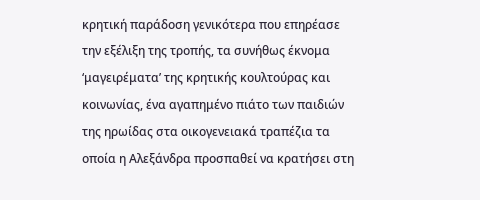κρητική παράδοση γενικότερα που επηρέασε την εξέλιξη της τροπής, τα συνήθως έκνομα ‘μαγειρέματα’ της κρητικής κουλτούρας και κοινωνίας, ένα αγαπημένο πιάτο των παιδιών της ηρωίδας στα οικογενειακά τραπέζια τα οποία η Αλεξάνδρα προσπαθεί να κρατήσει στη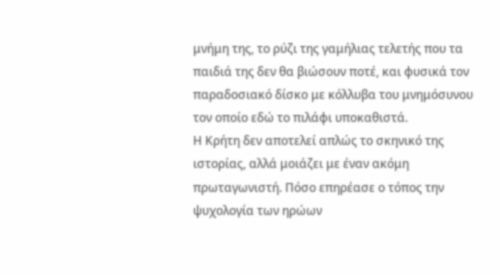μνήμη της, το ρύζι της γαμήλιας τελετής που τα παιδιά της δεν θα βιώσουν ποτέ, και φυσικά τον παραδοσιακό δίσκο με κόλλυβα του μνημόσυνου τον οποίο εδώ το πιλάφι υποκαθιστά.
Η Κρήτη δεν αποτελεί απλώς το σκηνικό της ιστορίας, αλλά μοιάζει με έναν ακόμη πρωταγωνιστή. Πόσο επηρέασε ο τόπος την ψυχολογία των ηρώων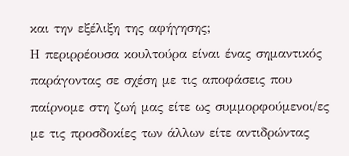και την εξέλιξη της αφήγησης;
Η περιρρέουσα κουλτούρα είναι ένας σημαντικός παράγοντας σε σχέση με τις αποφάσεις που παίρνομε στη ζωή μας είτε ως συμμορφούμενοι/ες με τις προσδοκίες των άλλων είτε αντιδρώντας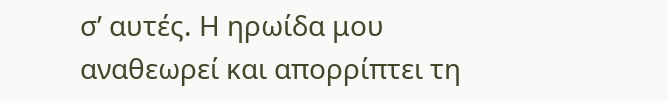σ’ αυτές. Η ηρωίδα μου αναθεωρεί και απορρίπτει τη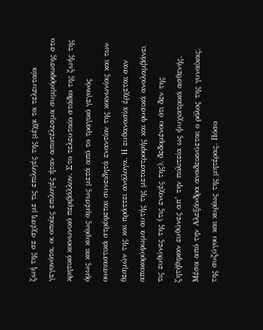ζωή της σε σχέση με τις επιλογές της μέχρι τα τελευταία γεγονότα, οι οποίες επιλογές ήταν αποτέλεσμα συμμόρφωσης στο κρητικό κοινωνικό περιβάλλον. Στο τελευταίο στάδιο της ζωής της όμως και κυρίως αμέσως μετά από το τραγικό γεγονός ουσιαστικά στρέφεται συνειδητά εναντίον της κοινωνίας και των θεσμών της και πράττει ανάλογα. Η ευθανασία έρχεται σαν αποκορύφωμα αυτής της μεταστροφής και φυσικά αναλαμβάνει τις ευθύνες της (τις ενοχές της), δεδομένου ότι δεν της ζητήθηκαν ευθύνες απ’ την πολιτεία ως ψυχιατρικά ασθενής.
Μέσα από την Αλεξάνδρα αναδεικνύεται ο ρόλος της γυναίκας, της συζύγου και κυρίως της μητέρας. Πόσο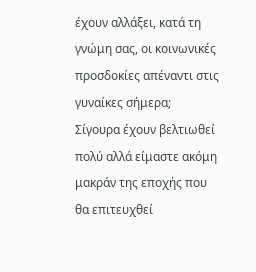έχουν αλλάξει, κατά τη γνώμη σας, οι κοινωνικές προσδοκίες απέναντι στις γυναίκες σήμερα;
Σίγουρα έχουν βελτιωθεί πολύ αλλά είμαστε ακόμη μακράν της εποχής που θα επιτευχθεί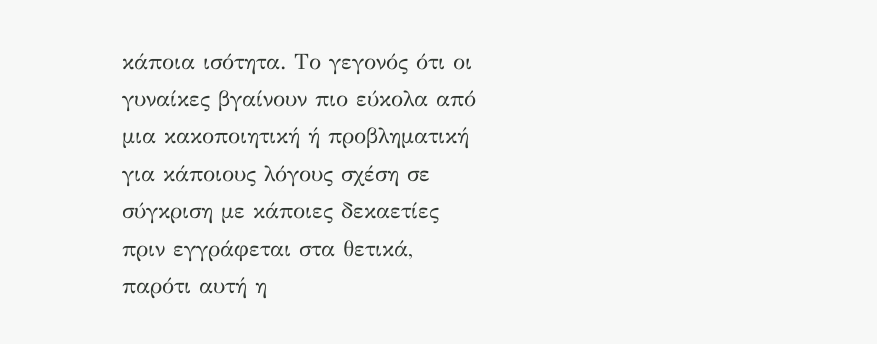κάποια ισότητα. Το γεγονός ότι οι γυναίκες βγαίνουν πιο εύκολα από μια κακοποιητική ή προβληματική για κάποιους λόγους σχέση σε σύγκριση με κάποιες δεκαετίες πριν εγγράφεται στα θετικά, παρότι αυτή η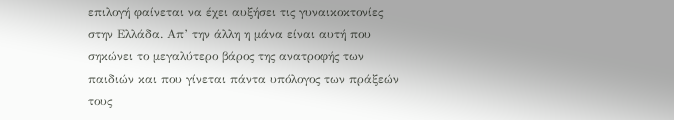επιλογή φαίνεται να έχει αυξήσει τις γυναικοκτονίες στην Ελλάδα. Απ’ την άλλη η μάνα είναι αυτή που σηκώνει το μεγαλύτερο βάρος της ανατροφής των παιδιών και που γίνεται πάντα υπόλογος των πράξεών τους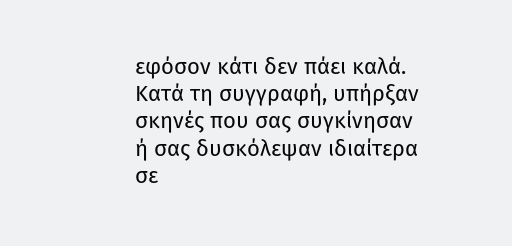εφόσον κάτι δεν πάει καλά.
Κατά τη συγγραφή, υπήρξαν σκηνές που σας συγκίνησαν ή σας δυσκόλεψαν ιδιαίτερα σε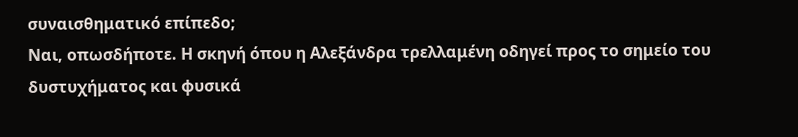συναισθηματικό επίπεδο;
Ναι, οπωσδήποτε. Η σκηνή όπου η Αλεξάνδρα τρελλαμένη οδηγεί προς το σημείο του δυστυχήματος και φυσικά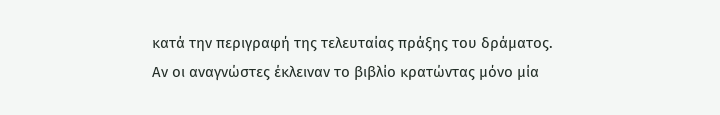κατά την περιγραφή της τελευταίας πράξης του δράματος.
Αν οι αναγνώστες έκλειναν το βιβλίο κρατώντας μόνο μία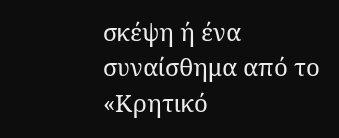σκέψη ή ένα συναίσθημα από το «Κρητικό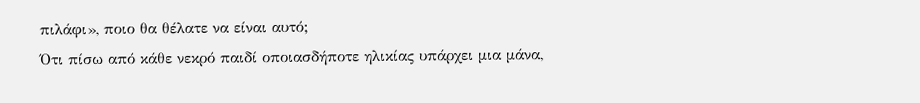πιλάφι», ποιο θα θέλατε να είναι αυτό;
Ότι πίσω από κάθε νεκρό παιδί οποιασδήποτε ηλικίας υπάρχει μια μάνα,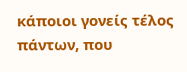κάποιοι γονείς τέλος πάντων, που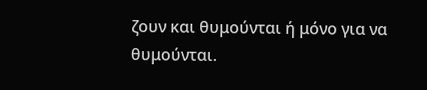ζουν και θυμούνται ή μόνο για να θυμούνται.